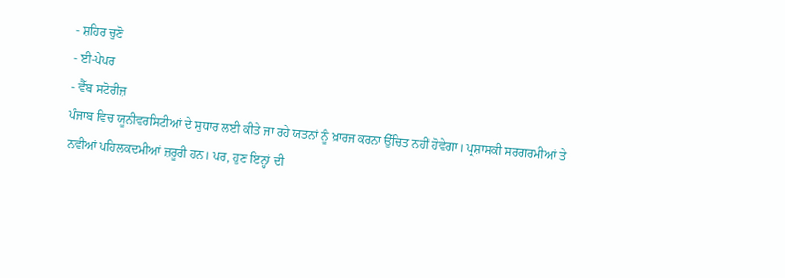- ਸ਼ਹਿਰ ਚੁਣੋ
- ਈ-ਪੇਪਰ
- ਵੈੱਬ ਸਟੋਰੀਜ਼
ਪੰਜਾਬ ਵਿਚ ਯੂਨੀਵਰਸਿਟੀਆਂ ਦੇ ਸੁਧਾਰ ਲਈ ਕੀਤੇ ਜਾ ਰਹੇ ਯਤਨਾਂ ਨੂੰ ਖ਼ਾਰਜ ਕਰਨਾ ਉੱਚਿਤ ਨਹੀਂ ਹੋਵੇਗਾ। ਪ੍ਰਸ਼ਾਸਕੀ ਸਰਗਰਮੀਆਂ ਤੇ ਨਵੀਆਂ ਪਹਿਲਕਦਮੀਆਂ ਜ਼ਰੂਰੀ ਹਨ। ਪਰ, ਹੁਣ ਇਨ੍ਹਾਂ ਦੀ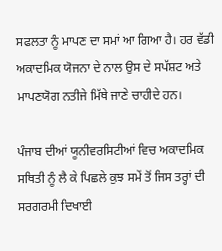ਸਫਲਤਾ ਨੂੰ ਮਾਪਣ ਦਾ ਸਮਾਂ ਆ ਗਿਆ ਹੈ। ਹਰ ਵੱਡੀ ਅਕਾਦਮਿਕ ਯੋਜਨਾ ਦੇ ਨਾਲ ਉਸ ਦੇ ਸਪੱਸ਼ਟ ਅਤੇ ਮਾਪਣਯੋਗ ਨਤੀਜੇ ਮਿੱਥੇ ਜਾਣੇ ਚਾਹੀਦੇ ਹਨ।

ਪੰਜਾਬ ਦੀਆਂ ਯੂਨੀਵਰਸਿਟੀਆਂ ਵਿਚ ਅਕਾਦਮਿਕ ਸਥਿਤੀ ਨੂੰ ਲੈ ਕੇ ਪਿਛਲੇ ਕੁਝ ਸਮੇਂ ਤੋਂ ਜਿਸ ਤਰ੍ਹਾਂ ਦੀ ਸਰਗਰਮੀ ਦਿਖਾਈ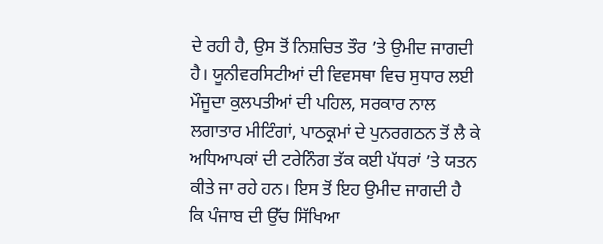ਦੇ ਰਹੀ ਹੈ, ਉਸ ਤੋਂ ਨਿਸ਼ਚਿਤ ਤੌਰ ’ਤੇ ਉਮੀਦ ਜਾਗਦੀ ਹੈ। ਯੂਨੀਵਰਸਿਟੀਆਂ ਦੀ ਵਿਵਸਥਾ ਵਿਚ ਸੁਧਾਰ ਲਈ ਮੌਜੂਦਾ ਕੁਲਪਤੀਆਂ ਦੀ ਪਹਿਲ, ਸਰਕਾਰ ਨਾਲ ਲਗਾਤਾਰ ਮੀਟਿੰਗਾਂ, ਪਾਠਕ੍ਰਮਾਂ ਦੇ ਪੁਨਰਗਠਨ ਤੋਂ ਲੈ ਕੇ ਅਧਿਆਪਕਾਂ ਦੀ ਟਰੇਨਿੰਗ ਤੱਕ ਕਈ ਪੱਧਰਾਂ ’ਤੇ ਯਤਨ ਕੀਤੇ ਜਾ ਰਹੇ ਹਨ। ਇਸ ਤੋਂ ਇਹ ਉਮੀਦ ਜਾਗਦੀ ਹੈ ਕਿ ਪੰਜਾਬ ਦੀ ਉੱਚ ਸਿੱਖਿਆ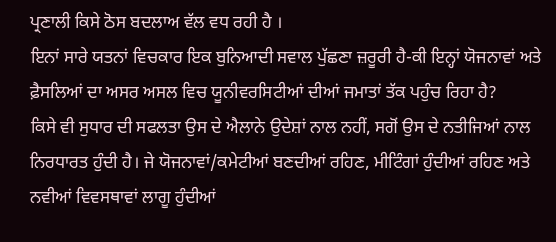ਪ੍ਰਣਾਲੀ ਕਿਸੇ ਠੋਸ ਬਦਲਾਅ ਵੱਲ ਵਧ ਰਹੀ ਹੈ ।
ਇਨਾਂ ਸਾਰੇ ਯਤਨਾਂ ਵਿਚਕਾਰ ਇਕ ਬੁਨਿਆਦੀ ਸਵਾਲ ਪੁੱਛਣਾ ਜ਼ਰੂਰੀ ਹੈ-ਕੀ ਇਨ੍ਹਾਂ ਯੋਜਨਾਵਾਂ ਅਤੇ ਫ਼ੈਸਲਿਆਂ ਦਾ ਅਸਰ ਅਸਲ ਵਿਚ ਯੂਨੀਵਰਸਿਟੀਆਂ ਦੀਆਂ ਜਮਾਤਾਂ ਤੱਕ ਪਹੁੰਚ ਰਿਹਾ ਹੈ?
ਕਿਸੇ ਵੀ ਸੁਧਾਰ ਦੀ ਸਫਲਤਾ ਉਸ ਦੇ ਐਲਾਨੇ ਉਦੇਸ਼ਾਂ ਨਾਲ ਨਹੀਂ, ਸਗੋਂ ਉਸ ਦੇ ਨਤੀਜਿਆਂ ਨਾਲ ਨਿਰਧਾਰਤ ਹੁੰਦੀ ਹੈ। ਜੇ ਯੋਜਨਾਵਾਂ/ਕਮੇਟੀਆਂ ਬਣਦੀਆਂ ਰਹਿਣ, ਮੀਟਿੰਗਾਂ ਹੁੰਦੀਆਂ ਰਹਿਣ ਅਤੇ ਨਵੀਆਂ ਵਿਵਸਥਾਵਾਂ ਲਾਗੂ ਹੁੰਦੀਆਂ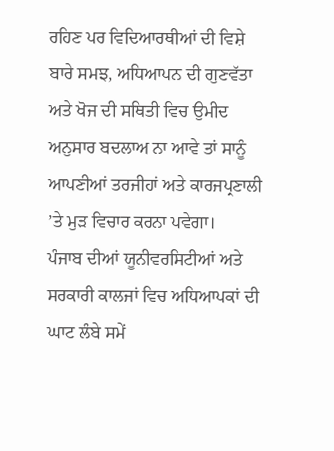ਰਹਿਣ ਪਰ ਵਿਦਿਆਰਥੀਆਂ ਦੀ ਵਿਸ਼ੇ ਬਾਰੇ ਸਮਝ, ਅਧਿਆਪਨ ਦੀ ਗੁਣਵੱਤਾ ਅਤੇ ਖੋਜ ਦੀ ਸਥਿਤੀ ਵਿਚ ਉਮੀਦ ਅਨੁਸਾਰ ਬਦਲਾਅ ਨਾ ਆਵੇ ਤਾਂ ਸਾਨੂੰ ਆਪਣੀਆਂ ਤਰਜੀਹਾਂ ਅਤੇ ਕਾਰਜਪ੍ਰਣਾਲੀ ’ਤੇ ਮੁੜ ਵਿਚਾਰ ਕਰਨਾ ਪਵੇਗਾ।
ਪੰਜਾਬ ਦੀਆਂ ਯੂਨੀਵਰਸਿਟੀਆਂ ਅਤੇ ਸਰਕਾਰੀ ਕਾਲਜਾਂ ਵਿਚ ਅਧਿਆਪਕਾਂ ਦੀ ਘਾਟ ਲੰਬੇ ਸਮੇਂ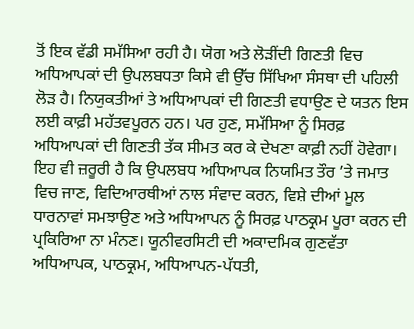ਤੋਂ ਇਕ ਵੱਡੀ ਸਮੱਸਿਆ ਰਹੀ ਹੈ। ਯੋਗ ਅਤੇ ਲੋੜੀਂਦੀ ਗਿਣਤੀ ਵਿਚ ਅਧਿਆਪਕਾਂ ਦੀ ਉਪਲਬਧਤਾ ਕਿਸੇ ਵੀ ਉੱਚ ਸਿੱਖਿਆ ਸੰਸਥਾ ਦੀ ਪਹਿਲੀ ਲੋੜ ਹੈ। ਨਿਯੁਕਤੀਆਂ ਤੇ ਅਧਿਆਪਕਾਂ ਦੀ ਗਿਣਤੀ ਵਧਾਉਣ ਦੇ ਯਤਨ ਇਸ ਲਈ ਕਾਫ਼ੀ ਮਹੱਤਵਪੂਰਨ ਹਨ। ਪਰ ਹੁਣ, ਸਮੱਸਿਆ ਨੂੰ ਸਿਰਫ਼ ਅਧਿਆਪਕਾਂ ਦੀ ਗਿਣਤੀ ਤੱਕ ਸੀਮਤ ਕਰ ਕੇ ਦੇਖਣਾ ਕਾਫ਼ੀ ਨਹੀਂ ਹੋਵੇਗਾ। ਇਹ ਵੀ ਜ਼ਰੂਰੀ ਹੈ ਕਿ ਉਪਲਬਧ ਅਧਿਆਪਕ ਨਿਯਮਿਤ ਤੌਰ ’ਤੇ ਜਮਾਤ ਵਿਚ ਜਾਣ, ਵਿਦਿਆਰਥੀਆਂ ਨਾਲ ਸੰਵਾਦ ਕਰਨ, ਵਿਸ਼ੇ ਦੀਆਂ ਮੂਲ ਧਾਰਨਾਵਾਂ ਸਮਝਾਉਣ ਅਤੇ ਅਧਿਆਪਨ ਨੂੰ ਸਿਰਫ਼ ਪਾਠਕ੍ਰਮ ਪੂਰਾ ਕਰਨ ਦੀ ਪ੍ਰਕਿਰਿਆ ਨਾ ਮੰਨਣ। ਯੂਨੀਵਰਸਿਟੀ ਦੀ ਅਕਾਦਮਿਕ ਗੁਣਵੱਤਾ ਅਧਿਆਪਕ, ਪਾਠਕ੍ਰਮ, ਅਧਿਆਪਨ-ਪੱਧਤੀ,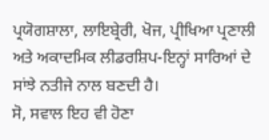ਪ੍ਰਯੋਗਸ਼ਾਲਾ, ਲਾਇਬ੍ਰੇਰੀ, ਖੋਜ, ਪ੍ਰੀਖਿਆ ਪ੍ਰਣਾਲੀ ਅਤੇ ਅਕਾਦਮਿਕ ਲੀਡਰਸ਼ਿਪ-ਇਨ੍ਹਾਂ ਸਾਰਿਆਂ ਦੇ ਸਾਂਝੇ ਨਤੀਜੇ ਨਾਲ ਬਣਦੀ ਹੈ।
ਸੋ, ਸਵਾਲ ਇਹ ਵੀ ਹੋਣਾ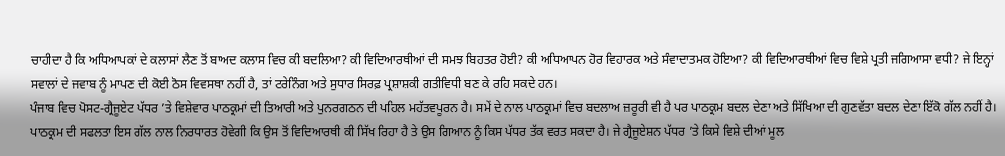ਚਾਹੀਦਾ ਹੈ ਕਿ ਅਧਿਆਪਕਾਂ ਦੇ ਕਲਾਸਾਂ ਲੈਣ ਤੋਂ ਬਾਅਦ ਕਲਾਸ ਵਿਚ ਕੀ ਬਦਲਿਆ? ਕੀ ਵਿਦਿਆਰਥੀਆਂ ਦੀ ਸਮਝ ਬਿਹਤਰ ਹੋਈ? ਕੀ ਅਧਿਆਪਨ ਹੋਰ ਵਿਹਾਰਕ ਅਤੇ ਸੰਵਾਦਾਤਮਕ ਹੋਇਆ? ਕੀ ਵਿਦਿਆਰਥੀਆਂ ਵਿਚ ਵਿਸ਼ੇ ਪ੍ਰਤੀ ਜਗਿਆਸਾ ਵਧੀ? ਜੇ ਇਨ੍ਹਾਂ ਸਵਾਲਾਂ ਦੇ ਜਵਾਬ ਨੂੰ ਮਾਪਣ ਦੀ ਕੋਈ ਠੋਸ ਵਿਵਸਥਾ ਨਹੀਂ ਹੈ, ਤਾਂ ਟਰੇਨਿੰਗ ਅਤੇ ਸੁਧਾਰ ਸਿਰਫ਼ ਪ੍ਰਸ਼ਾਸ਼ਕੀ ਗਤੀਵਿਧੀ ਬਣ ਕੇ ਰਹਿ ਸਕਦੇ ਹਨ।
ਪੰਜਾਬ ਵਿਚ ਪੋਸਟ-ਗ੍ਰੈਜੂਏਟ ਪੱਧਰ ’ਤੇ ਵਿਸ਼ੇਵਾਰ ਪਾਠਕ੍ਰਮਾਂ ਦੀ ਤਿਆਰੀ ਅਤੇ ਪੁਨਰਗਠਨ ਦੀ ਪਹਿਲ ਮਹੱਤਵਪੂਰਨ ਹੈ। ਸਮੇਂ ਦੇ ਨਾਲ ਪਾਠਕ੍ਰਮਾਂ ਵਿਚ ਬਦਲਾਅ ਜ਼ਰੂਰੀ ਵੀ ਹੈ ਪਰ ਪਾਠਕ੍ਰਮ ਬਦਲ ਦੇਣਾ ਅਤੇ ਸਿੱਖਿਆ ਦੀ ਗੁਣਵੱਤਾ ਬਦਲ ਦੇਣਾ ਇੱਕੋ ਗੱਲ ਨਹੀਂ ਹੈ। ਪਾਠਕ੍ਰਮ ਦੀ ਸਫਲਤਾ ਇਸ ਗੱਲ ਨਾਲ ਨਿਰਧਾਰਤ ਹੋਵੇਗੀ ਕਿ ਉਸ ਤੋਂ ਵਿਦਿਆਰਥੀ ਕੀ ਸਿੱਖ ਰਿਹਾ ਹੈ ਤੇ ਉਸ ਗਿਆਨ ਨੂੰ ਕਿਸ ਪੱਧਰ ਤੱਕ ਵਰਤ ਸਕਦਾ ਹੈ। ਜੇ ਗ੍ਰੈਜੂਏਸ਼ਨ ਪੱਧਰ ’ਤੇ ਕਿਸੇ ਵਿਸ਼ੇ ਦੀਆਂ ਮੂਲ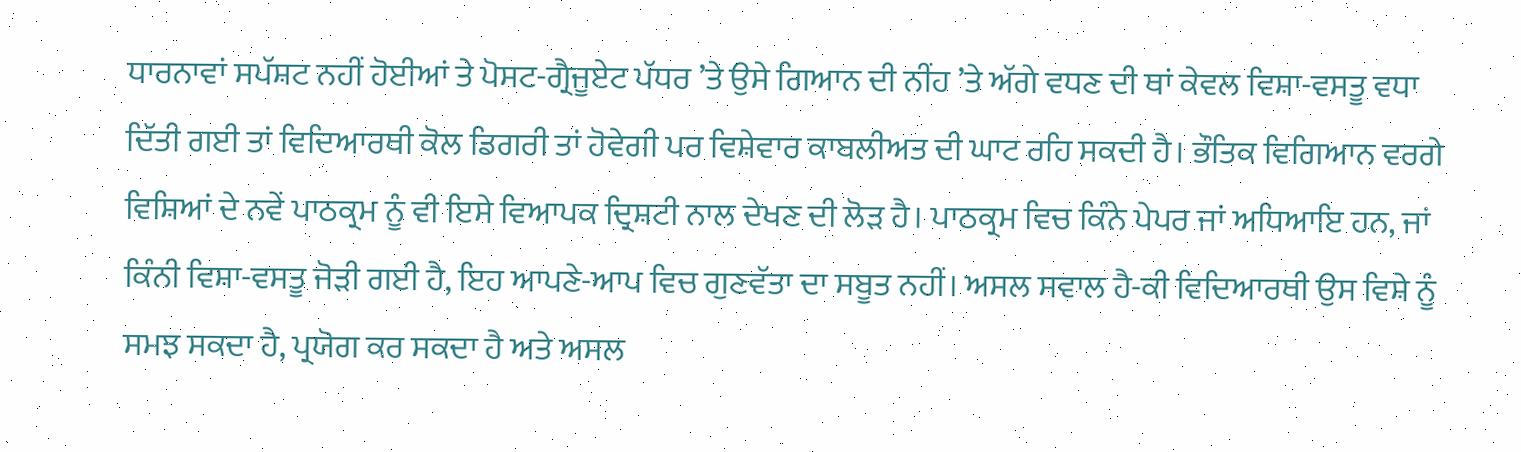ਧਾਰਨਾਵਾਂ ਸਪੱਸ਼ਟ ਨਹੀਂ ਹੋਈਆਂ ਤੇ ਪੋਸਟ-ਗ੍ਰੈਜੂਏਟ ਪੱਧਰ ’ਤੇ ਉਸੇ ਗਿਆਨ ਦੀ ਨੀਂਹ ’ਤੇ ਅੱਗੇ ਵਧਣ ਦੀ ਥਾਂ ਕੇਵਲ ਵਿਸ਼ਾ-ਵਸਤੂ ਵਧਾ ਦਿੱਤੀ ਗਈ ਤਾਂ ਵਿਦਿਆਰਥੀ ਕੋਲ ਡਿਗਰੀ ਤਾਂ ਹੋਵੇਗੀ ਪਰ ਵਿਸ਼ੇਵਾਰ ਕਾਬਲੀਅਤ ਦੀ ਘਾਟ ਰਹਿ ਸਕਦੀ ਹੈ। ਭੌਤਿਕ ਵਿਗਿਆਨ ਵਰਗੇ ਵਿਸ਼ਿਆਂ ਦੇ ਨਵੇਂ ਪਾਠਕ੍ਰਮ ਨੂੰ ਵੀ ਇਸੇ ਵਿਆਪਕ ਦ੍ਰਿਸ਼ਟੀ ਨਾਲ ਦੇਖਣ ਦੀ ਲੋੜ ਹੈ। ਪਾਠਕ੍ਰਮ ਵਿਚ ਕਿੰਨੇ ਪੇਪਰ ਜਾਂ ਅਧਿਆਇ ਹਨ, ਜਾਂ ਕਿੰਨੀ ਵਿਸ਼ਾ-ਵਸਤੂ ਜੋੜੀ ਗਈ ਹੈ, ਇਹ ਆਪਣੇ-ਆਪ ਵਿਚ ਗੁਣਵੱਤਾ ਦਾ ਸਬੂਤ ਨਹੀਂ। ਅਸਲ ਸਵਾਲ ਹੈ-ਕੀ ਵਿਦਿਆਰਥੀ ਉਸ ਵਿਸ਼ੇ ਨੂੰ ਸਮਝ ਸਕਦਾ ਹੈ, ਪ੍ਰਯੋਗ ਕਰ ਸਕਦਾ ਹੈ ਅਤੇ ਅਸਲ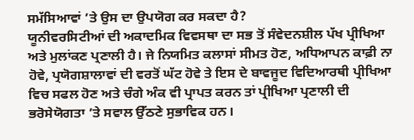ਸਮੱਸਿਆਵਾਂ ’ਤੇ ਉਸ ਦਾ ਉਪਯੋਗ ਕਰ ਸਕਦਾ ਹੈ?
ਯੂਨੀਵਰਸਿਟੀਆਂ ਦੀ ਅਕਾਦਮਿਕ ਵਿਵਸਥਾ ਦਾ ਸਭ ਤੋਂ ਸੰਵੇਦਨਸ਼ੀਲ ਪੱਖ ਪ੍ਰੀਖਿਆ ਅਤੇ ਮੁਲਾਂਕਣ ਪ੍ਰਣਾਲੀ ਹੈ। ਜੇ ਨਿਯਮਿਤ ਕਲਾਸਾਂ ਸੀਮਤ ਹੋਣ, ਅਧਿਆਪਨ ਕਾਫ਼ੀ ਨਾ ਹੋਵੇ, ਪ੍ਰਯੋਗਸ਼ਾਲਾਵਾਂ ਦੀ ਵਰਤੋਂ ਘੱਟ ਹੋਵੇ ਤੇ ਇਸ ਦੇ ਬਾਵਜੂਦ ਵਿਦਿਆਰਥੀ ਪ੍ਰੀਖਿਆ ਵਿਚ ਸਫਲ ਹੋਣ ਅਤੇ ਚੰਗੇ ਅੰਕ ਵੀ ਪ੍ਰਾਪਤ ਕਰਨ ਤਾਂ ਪ੍ਰੀਖਿਆ ਪ੍ਰਣਾਲੀ ਦੀ ਭਰੋਸੇਯੋਗਤਾ ’ਤੇ ਸਵਾਲ ਉੱਠਣੇ ਸੁਭਾਵਿਕ ਹਨ।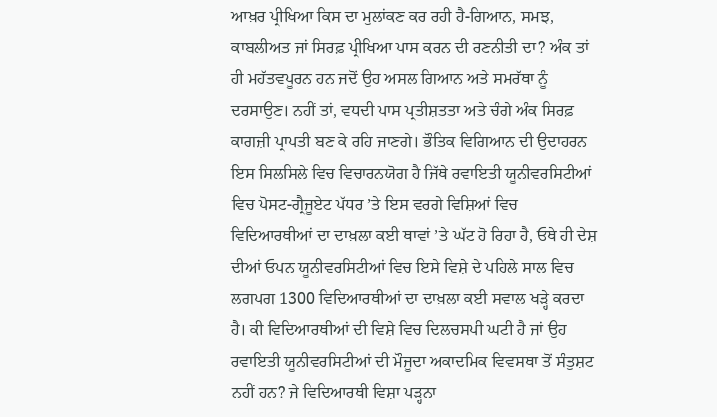ਆਖ਼ਰ ਪ੍ਰੀਖਿਆ ਕਿਸ ਦਾ ਮੁਲਾਂਕਣ ਕਰ ਰਹੀ ਹੈ-ਗਿਆਨ, ਸਮਝ, ਕਾਬਲੀਅਤ ਜਾਂ ਸਿਰਫ਼ ਪ੍ਰੀਖਿਆ ਪਾਸ ਕਰਨ ਦੀ ਰਣਨੀਤੀ ਦਾ? ਅੰਕ ਤਾਂ ਹੀ ਮਹੱਤਵਪੂਰਨ ਹਨ ਜਦੋਂ ਉਹ ਅਸਲ ਗਿਆਨ ਅਤੇ ਸਮਰੱਥਾ ਨੂੰ ਦਰਸਾਉਣ। ਨਹੀਂ ਤਾਂ, ਵਧਦੀ ਪਾਸ ਪ੍ਰਤੀਸ਼ਤਤਾ ਅਤੇ ਚੰਗੇ ਅੰਕ ਸਿਰਫ਼ ਕਾਗਜ਼ੀ ਪ੍ਰਾਪਤੀ ਬਣ ਕੇ ਰਹਿ ਜਾਣਗੇ। ਭੌਤਿਕ ਵਿਗਿਆਨ ਦੀ ਉਦਾਹਰਨ ਇਸ ਸਿਲਸਿਲੇ ਵਿਚ ਵਿਚਾਰਨਯੋਗ ਹੈ ਜਿੱਥੇ ਰਵਾਇਤੀ ਯੂਨੀਵਰਸਿਟੀਆਂ ਵਿਚ ਪੋਸਟ-ਗ੍ਰੈਜੂਏਟ ਪੱਧਰ ’ਤੇ ਇਸ ਵਰਗੇ ਵਿਸ਼ਿਆਂ ਵਿਚ ਵਿਦਿਆਰਥੀਆਂ ਦਾ ਦਾਖ਼ਲਾ ਕਈ ਥਾਵਾਂ ’ਤੇ ਘੱਟ ਹੋ ਰਿਹਾ ਹੈ, ਓਥੇ ਹੀ ਦੇਸ਼ ਦੀਆਂ ਓਪਨ ਯੂਨੀਵਰਸਿਟੀਆਂ ਵਿਚ ਇਸੇ ਵਿਸ਼ੇ ਦੇ ਪਹਿਲੇ ਸਾਲ ਵਿਚ ਲਗਪਗ 1300 ਵਿਦਿਆਰਥੀਆਂ ਦਾ ਦਾਖ਼ਲਾ ਕਈ ਸਵਾਲ ਖੜ੍ਹੇ ਕਰਦਾ ਹੈ। ਕੀ ਵਿਦਿਆਰਥੀਆਂ ਦੀ ਵਿਸ਼ੇ ਵਿਚ ਦਿਲਚਸਪੀ ਘਟੀ ਹੈ ਜਾਂ ਉਹ ਰਵਾਇਤੀ ਯੂਨੀਵਰਸਿਟੀਆਂ ਦੀ ਮੌਜੂਦਾ ਅਕਾਦਮਿਕ ਵਿਵਸਥਾ ਤੋਂ ਸੰਤੁਸ਼ਟ ਨਹੀਂ ਹਨ? ਜੇ ਵਿਦਿਆਰਥੀ ਵਿਸ਼ਾ ਪੜ੍ਹਨਾ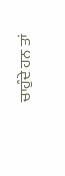ਚਾਹੁੰਦੇ ਹਨ ਤਾਂ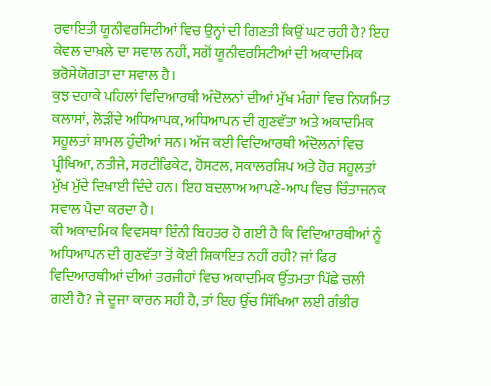ਰਵਾਇਤੀ ਯੂਨੀਵਰਸਿਟੀਆਂ ਵਿਚ ਉਨ੍ਹਾਂ ਦੀ ਗਿਣਤੀ ਕਿਉਂ ਘਟ ਰਹੀ ਹੈ? ਇਹ ਕੇਵਲ ਦਾਖ਼ਲੇ ਦਾ ਸਵਾਲ ਨਹੀਂ, ਸਗੋਂ ਯੂਨੀਵਰਸਿਟੀਆਂ ਦੀ ਅਕਾਦਮਿਕ ਭਰੋਸੇਯੋਗਤਾ ਦਾ ਸਵਾਲ ਹੈ।
ਕੁਝ ਦਹਾਕੇ ਪਹਿਲਾਂ ਵਿਦਿਆਰਥੀ ਅੰਦੋਲਨਾਂ ਦੀਆਂ ਮੁੱਖ ਮੰਗਾਂ ਵਿਚ ਨਿਯਮਿਤ ਕਲਾਸਾਂ, ਲੋੜੀਂਦੇ ਅਧਿਆਪਕ, ਅਧਿਆਪਨ ਦੀ ਗੁਣਵੱਤਾ ਅਤੇ ਅਕਾਦਮਿਕ ਸਹੂਲਤਾਂ ਸ਼ਾਮਲ ਹੁੰਦੀਆਂ ਸਨ। ਅੱਜ ਕਈ ਵਿਦਿਆਰਥੀ ਅੰਦੋਲਨਾਂ ਵਿਚ ਪ੍ਰੀਖਿਆ, ਨਤੀਜੇ, ਸਰਟੀਫਿਕੇਟ, ਹੋਸਟਲ, ਸਕਾਲਰਸ਼ਿਪ ਅਤੇ ਹੋਰ ਸਹੂਲਤਾਂ ਮੁੱਖ ਮੁੱਦੇ ਦਿਖਾਈ ਦਿੰਦੇ ਹਨ। ਇਹ ਬਦਲਾਅ ਆਪਣੇ-ਆਪ ਵਿਚ ਚਿੰਤਾਜਨਕ ਸਵਾਲ ਪੈਦਾ ਕਰਦਾ ਹੈ।
ਕੀ ਅਕਾਦਮਿਕ ਵਿਵਸਥਾ ਇੰਨੀ ਬਿਹਤਰ ਹੋ ਗਈ ਹੈ ਕਿ ਵਿਦਿਆਰਥੀਆਂ ਨੂੰ ਅਧਿਆਪਨ ਦੀ ਗੁਣਵੱਤਾ ਤੋਂ ਕੋਈ ਸ਼ਿਕਾਇਤ ਨਹੀਂ ਰਹੀ? ਜਾਂ ਫਿਰ ਵਿਦਿਆਰਥੀਆਂ ਦੀਆਂ ਤਰਜੀਹਾਂ ਵਿਚ ਅਕਾਦਮਿਕ ਉੱਤਮਤਾ ਪਿੱਛੇ ਚਲੀ ਗਈ ਹੈ? ਜੇ ਦੂਜਾ ਕਾਰਨ ਸਹੀ ਹੈ, ਤਾਂ ਇਹ ਉੱਚ ਸਿੱਖਿਆ ਲਈ ਗੰਭੀਰ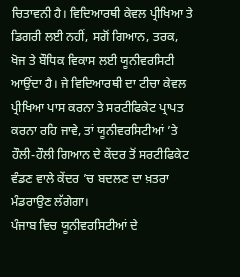ਚਿਤਾਵਨੀ ਹੈ। ਵਿਦਿਆਰਥੀ ਕੇਵਲ ਪ੍ਰੀਖਿਆ ਤੇ ਡਿਗਰੀ ਲਈ ਨਹੀਂ, ਸਗੋਂ ਗਿਆਨ, ਤਰਕ, ਖੋਜ ਤੇ ਬੌਧਿਕ ਵਿਕਾਸ ਲਈ ਯੂਨੀਵਰਸਿਟੀ ਆਉਂਦਾ ਹੈ। ਜੇ ਵਿਦਿਆਰਥੀ ਦਾ ਟੀਚਾ ਕੇਵਲ ਪ੍ਰੀਖਿਆ ਪਾਸ ਕਰਨਾ ਤੇ ਸਰਟੀਫਿਕੇਟ ਪ੍ਰਾਪਤ ਕਰਨਾ ਰਹਿ ਜਾਵੇ, ਤਾਂ ਯੂਨੀਵਰਸਿਟੀਆਂ ’ਤੇ ਹੌਲੀ-ਹੌਲੀ ਗਿਆਨ ਦੇ ਕੇਂਦਰ ਤੋਂ ਸਰਟੀਫਿਕੇਟ ਵੰਡਣ ਵਾਲੇ ਕੇਂਦਰ ’ਚ ਬਦਲਣ ਦਾ ਖ਼ਤਰਾ ਮੰਡਰਾਉਣ ਲੱਗੇਗਾ।
ਪੰਜਾਬ ਵਿਚ ਯੂਨੀਵਰਸਿਟੀਆਂ ਦੇ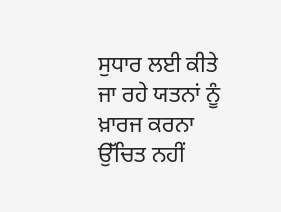ਸੁਧਾਰ ਲਈ ਕੀਤੇ ਜਾ ਰਹੇ ਯਤਨਾਂ ਨੂੰ ਖ਼ਾਰਜ ਕਰਨਾ ਉੱਚਿਤ ਨਹੀਂ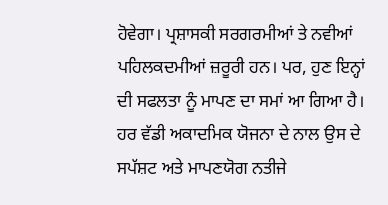ਹੋਵੇਗਾ। ਪ੍ਰਸ਼ਾਸਕੀ ਸਰਗਰਮੀਆਂ ਤੇ ਨਵੀਆਂ ਪਹਿਲਕਦਮੀਆਂ ਜ਼ਰੂਰੀ ਹਨ। ਪਰ, ਹੁਣ ਇਨ੍ਹਾਂ ਦੀ ਸਫਲਤਾ ਨੂੰ ਮਾਪਣ ਦਾ ਸਮਾਂ ਆ ਗਿਆ ਹੈ। ਹਰ ਵੱਡੀ ਅਕਾਦਮਿਕ ਯੋਜਨਾ ਦੇ ਨਾਲ ਉਸ ਦੇ ਸਪੱਸ਼ਟ ਅਤੇ ਮਾਪਣਯੋਗ ਨਤੀਜੇ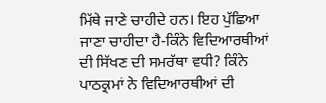ਮਿੱਥੇ ਜਾਣੇ ਚਾਹੀਦੇ ਹਨ। ਇਹ ਪੁੱਛਿਆ ਜਾਣਾ ਚਾਹੀਦਾ ਹੈ-ਕਿੰਨੇ ਵਿਦਿਆਰਥੀਆਂ ਦੀ ਸਿੱਖਣ ਦੀ ਸਮਰੱਥਾ ਵਧੀ? ਕਿੰਨੇ ਪਾਠਕ੍ਰਮਾਂ ਨੇ ਵਿਦਿਆਰਥੀਆਂ ਦੀ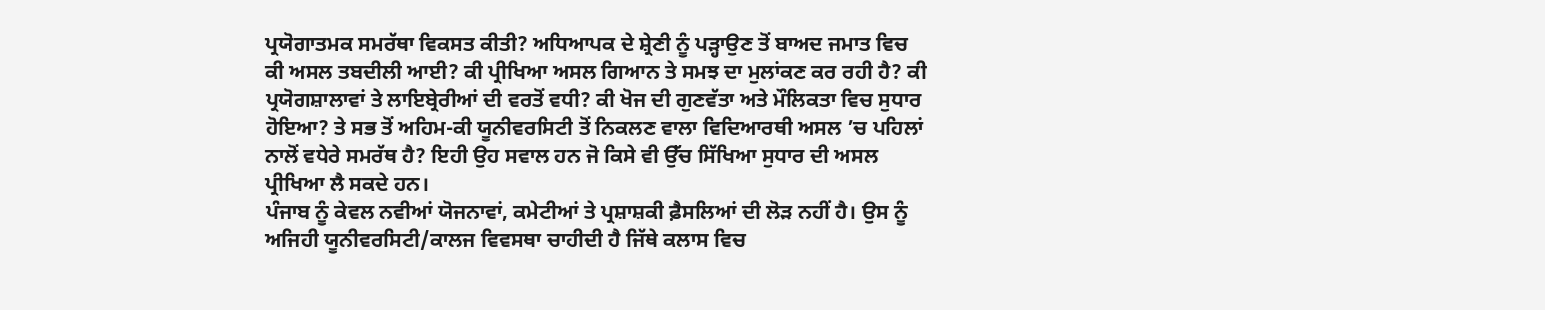ਪ੍ਰਯੋਗਾਤਮਕ ਸਮਰੱਥਾ ਵਿਕਸਤ ਕੀਤੀ? ਅਧਿਆਪਕ ਦੇ ਸ਼੍ਰੇਣੀ ਨੂੰ ਪੜ੍ਹਾਉਣ ਤੋਂ ਬਾਅਦ ਜਮਾਤ ਵਿਚ ਕੀ ਅਸਲ ਤਬਦੀਲੀ ਆਈ? ਕੀ ਪ੍ਰੀਖਿਆ ਅਸਲ ਗਿਆਨ ਤੇ ਸਮਝ ਦਾ ਮੁਲਾਂਕਣ ਕਰ ਰਹੀ ਹੈ? ਕੀ ਪ੍ਰਯੋਗਸ਼ਾਲਾਵਾਂ ਤੇ ਲਾਇਬ੍ਰੇਰੀਆਂ ਦੀ ਵਰਤੋਂ ਵਧੀ? ਕੀ ਖੋਜ ਦੀ ਗੁਣਵੱਤਾ ਅਤੇ ਮੌਲਿਕਤਾ ਵਿਚ ਸੁਧਾਰ ਹੋਇਆ? ਤੇ ਸਭ ਤੋਂ ਅਹਿਮ-ਕੀ ਯੂਨੀਵਰਸਿਟੀ ਤੋਂ ਨਿਕਲਣ ਵਾਲਾ ਵਿਦਿਆਰਥੀ ਅਸਲ ’ਚ ਪਹਿਲਾਂ ਨਾਲੋਂ ਵਧੇਰੇ ਸਮਰੱਥ ਹੈ? ਇਹੀ ਉਹ ਸਵਾਲ ਹਨ ਜੋ ਕਿਸੇ ਵੀ ਉੱਚ ਸਿੱਖਿਆ ਸੁਧਾਰ ਦੀ ਅਸਲ ਪ੍ਰੀਖਿਆ ਲੈ ਸਕਦੇ ਹਨ।
ਪੰਜਾਬ ਨੂੰ ਕੇਵਲ ਨਵੀਆਂ ਯੋਜਨਾਵਾਂ, ਕਮੇਟੀਆਂ ਤੇ ਪ੍ਰਸ਼ਾਸ਼ਕੀ ਫ਼ੈਸਲਿਆਂ ਦੀ ਲੋੜ ਨਹੀਂ ਹੈ। ਉਸ ਨੂੰ ਅਜਿਹੀ ਯੂਨੀਵਰਸਿਟੀ/ਕਾਲਜ ਵਿਵਸਥਾ ਚਾਹੀਦੀ ਹੈ ਜਿੱਥੇ ਕਲਾਸ ਵਿਚ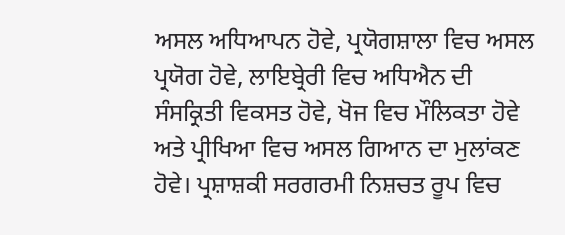ਅਸਲ ਅਧਿਆਪਨ ਹੋਵੇ, ਪ੍ਰਯੋਗਸ਼ਾਲਾ ਵਿਚ ਅਸਲ ਪ੍ਰਯੋਗ ਹੋਵੇ, ਲਾਇਬ੍ਰੇਰੀ ਵਿਚ ਅਧਿਐਨ ਦੀ ਸੰਸਕ੍ਰਿਤੀ ਵਿਕਸਤ ਹੋਵੇ, ਖੋਜ ਵਿਚ ਮੌਲਿਕਤਾ ਹੋਵੇ ਅਤੇ ਪ੍ਰੀਖਿਆ ਵਿਚ ਅਸਲ ਗਿਆਨ ਦਾ ਮੁਲਾਂਕਣ ਹੋਵੇ। ਪ੍ਰਸ਼ਾਸ਼ਕੀ ਸਰਗਰਮੀ ਨਿਸ਼ਚਤ ਰੂਪ ਵਿਚ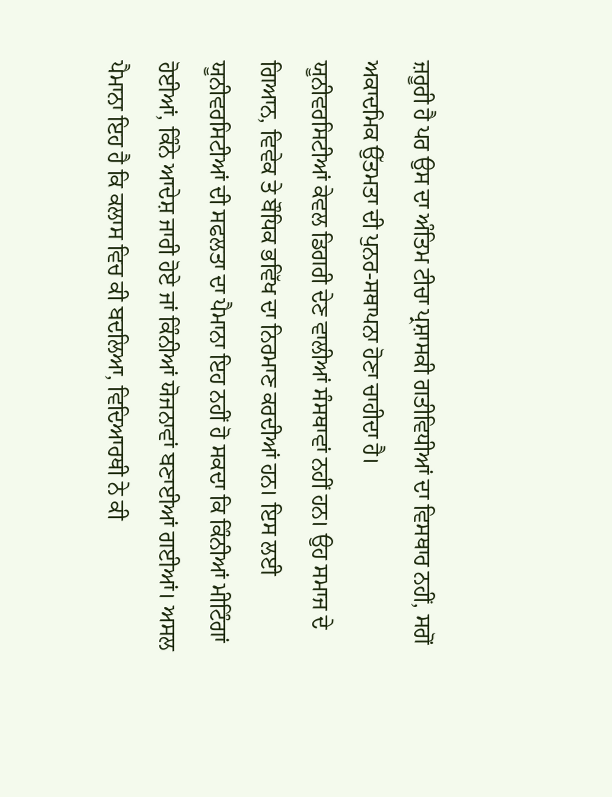ਜ਼ਰੂਰੀ ਹੈ ਪਰ ਉਸ ਦਾ ਅੰਤਿਮ ਟੀਚਾ ਪ੍ਰਸ਼ਾਸਕੀ ਗਤੀਵਿਧੀਆਂ ਦਾ ਵਿਸਥਾਰ ਨਹੀਂ, ਸਗੋਂ ਅਕਾਦਮਿਕ ਉੱਤਮਤਾ ਦੀ ਪੁਨਰ-ਸਥਾਪਨਾ ਹੋਣਾ ਚਾਹੀਦਾ ਹੈ।
ਯੂਨੀਵਰਸਿਟੀਆਂ ਕੇਵਲ ਡਿਗਰੀ ਦੇਣ ਵਾਲੀਆਂ ਸੰਸਥਾਵਾਂ ਨਹੀਂ ਹਨ। ਉਹ ਸਮਾਜ ਦੇ ਗਿਆਨ, ਵਿਵੇਕ ਤੇ ਬੌਧਿਕ ਭਵਿੱਖ ਦਾ ਨਿਰਮਾਣ ਕਰਦੀਆਂ ਹਨ। ਇਸ ਲਈ ਯੂਨੀਵਰਸਿਟੀਆਂ ਦੀ ਸਫਲਤਾ ਦਾ ਪੈਮਾਨਾ ਇਹ ਨਹੀਂ ਹੋ ਸਕਦਾ ਕਿ ਕਿੰਨੀਆਂ ਮੀਟਿੰਗਾਂ ਹੋਈਆਂ, ਕਿੰਨੇ ਆਦੇਸ਼ ਜਾਰੀ ਹੋਏ ਜਾਂ ਕਿੰਨੀਆਂ ਯੋਜਨਾਵਾਂ ਬਣਾਈਆਂ ਗਈਆਂ। ਅਸਲ ਪੈਮਾਨਾ ਇਹ ਹੈ ਕਿ ਕਲਾਸ ਵਿਚ ਕੀ ਬਦਲਿਆ, ਵਿਦਿਆਰਥੀ ਨੇ ਕੀ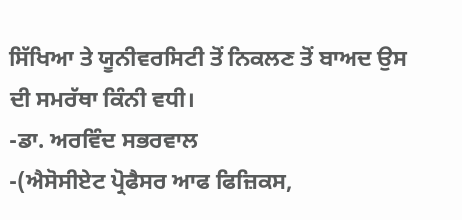ਸਿੱਖਿਆ ਤੇ ਯੂਨੀਵਰਸਿਟੀ ਤੋਂ ਨਿਕਲਣ ਤੋਂ ਬਾਅਦ ਉਸ ਦੀ ਸਮਰੱਥਾ ਕਿੰਨੀ ਵਧੀ।
-ਡਾ. ਅਰਵਿੰਦ ਸਭਰਵਾਲ
-(ਐਸੋਸੀਏਟ ਪ੍ਰੋਫੈਸਰ ਆਫ ਫਿਜ਼ਿਕਸ,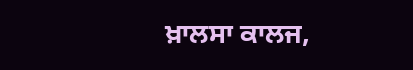ਖ਼ਾਲਸਾ ਕਾਲਜ,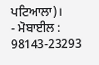ਪਟਿਆਲਾ)।
- ਮੋਬਾਈਲ : 98143-23293